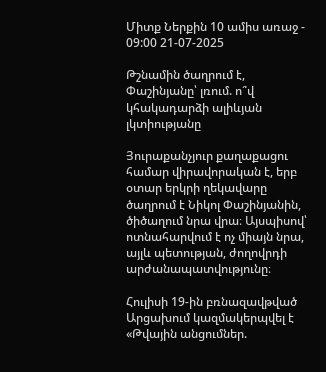Միտք Ներքին 10 ամիս առաջ - 09:00 21-07-2025

Թշնամին ծաղրում է, Փաշինյանը՝ լռում. ո՞վ կհակադարձի ալիևյան լկտիությանը

Յուրաքանչյուր քաղաքացու համար վիրավորական է, երբ օտար երկրի ղեկավարը ծաղրում է Նիկոլ Փաշինյանին, ծիծաղում նրա վրա։ Այսպիսով՝ ոտնահարվում է ոչ միայն նրա, այլև պետության, ժողովրդի արժանապատվությունը։

Հուլիսի 19-ին բռնազավթված Արցախում կազմակերպվել է «Թվային անցումներ.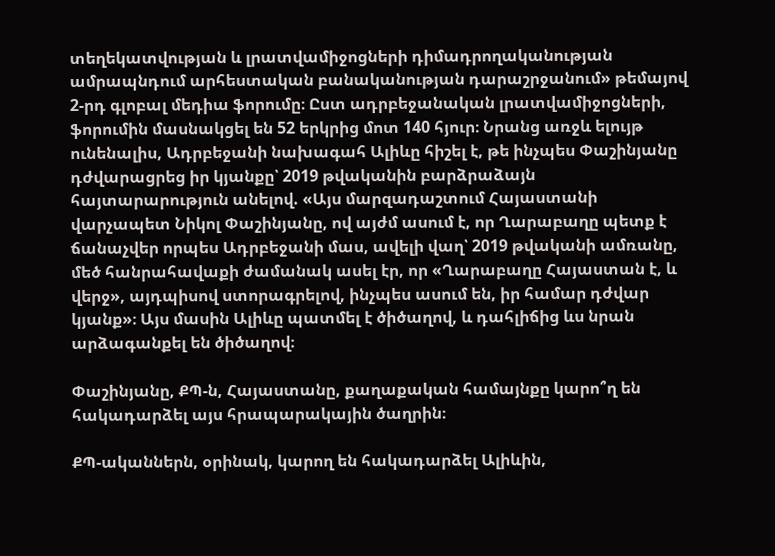տեղեկատվության և լրատվամիջոցների դիմադրողականության ամրապնդում արհեստական բանականության դարաշրջանում» թեմայով 2-րդ գլոբալ մեդիա ֆորումը։ Ըստ ադրբեջանական լրատվամիջոցների, ֆորումին մասնակցել են 52 երկրից մոտ 140 հյուր։ Նրանց առջև ելույթ ունենալիս, Ադրբեջանի նախագահ Ալիևը հիշել է, թե ինչպես Փաշինյանը դժվարացրեց իր կյանքը՝ 2019 թվականին բարձրաձայն հայտարարություն անելով. «Այս մարզադաշտում Հայաստանի վարչապետ Նիկոլ Փաշինյանը, ով այժմ ասում է, որ Ղարաբաղը պետք է ճանաչվեր որպես Ադրբեջանի մաս, ավելի վաղ՝ 2019 թվականի ամռանը, մեծ հանրահավաքի ժամանակ ասել էր, որ «Ղարաբաղը Հայաստան է, և վերջ», այդպիսով ստորագրելով, ինչպես ասում են, իր համար դժվար կյանք»։ Այս մասին Ալիևը պատմել է ծիծաղով, և դահլիճից ևս նրան արձագանքել են ծիծաղով։

Փաշինյանը, ՔՊ-ն, Հայաստանը, քաղաքական համայնքը կարո՞ղ են հակադարձել այս հրապարակային ծաղրին։

ՔՊ-ականներն, օրինակ, կարող են հակադարձել Ալիևին,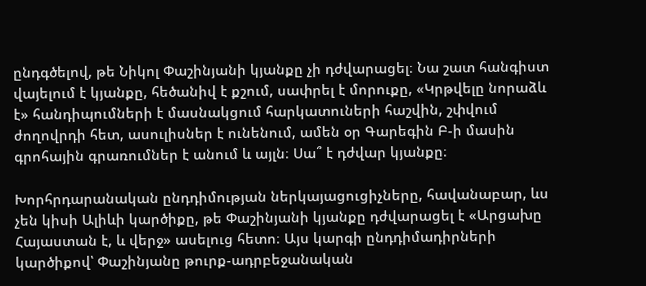ընդգծելով, թե Նիկոլ Փաշինյանի կյանքը չի դժվարացել։ Նա շատ հանգիստ վայելում է կյանքը, հեծանիվ է քշում, սափրել է մորուքը, «Կրթվելը նորաձև է» հանդիպումների է մասնակցում հարկատուների հաշվին, շփվում ժողովրդի հետ, ասուլիսներ է ունենում, ամեն օր Գարեգին Բ-ի մասին գրոհային գրառումներ է անում և այլն։ Սա՞ է դժվար կյանքը։

Խորհրդարանական ընդդիմության ներկայացուցիչները, հավանաբար, ևս չեն կիսի Ալիևի կարծիքը, թե Փաշինյանի կյանքը դժվարացել է «Արցախը Հայաստան է, և վերջ» ասելուց հետո։ Այս կարգի ընդդիմադիրների կարծիքով՝ Փաշինյանը թուրք-ադրբեջանական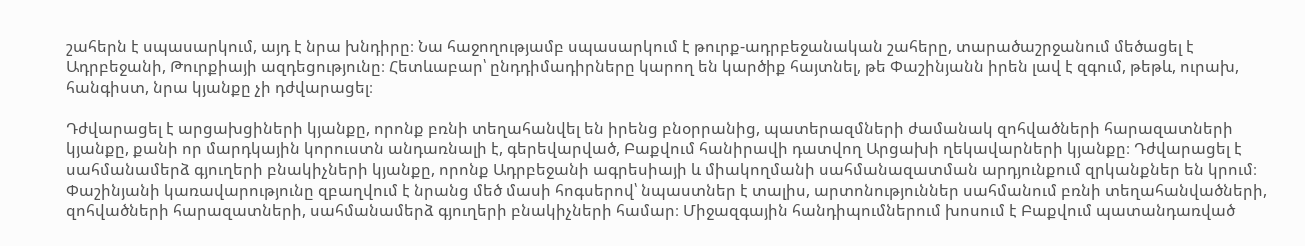շահերն է սպասարկում, այդ է նրա խնդիրը։ Նա հաջողությամբ սպասարկում է թուրք-ադրբեջանական շահերը, տարածաշրջանում մեծացել է Ադրբեջանի, Թուրքիայի ազդեցությունը։ Հետևաբար՝ ընդդիմադիրները կարող են կարծիք հայտնել, թե Փաշինյանն իրեն լավ է զգում, թեթև, ուրախ, հանգիստ, նրա կյանքը չի դժվարացել։

Դժվարացել է արցախցիների կյանքը, որոնք բռնի տեղահանվել են իրենց բնօրրանից, պատերազմների ժամանակ զոհվածների հարազատների կյանքը, քանի որ մարդկային կորուստն անդառնալի է, գերեվարված, Բաքվում հանիրավի դատվող Արցախի ղեկավարների կյանքը։ Դժվարացել է սահմանամերձ գյուղերի բնակիչների կյանքը, որոնք Ադրբեջանի ագրեսիայի և միակողմանի սահմանազատման արդյունքում զրկանքներ են կրում։ Փաշինյանի կառավարությունը զբաղվում է նրանց մեծ մասի հոգսերով՝ նպաստներ է տալիս, արտոնություններ սահմանում բռնի տեղահանվածների, զոհվածների հարազատների, սահմանամերձ գյուղերի բնակիչների համար։ Միջազգային հանդիպումներում խոսում է Բաքվում պատանդառված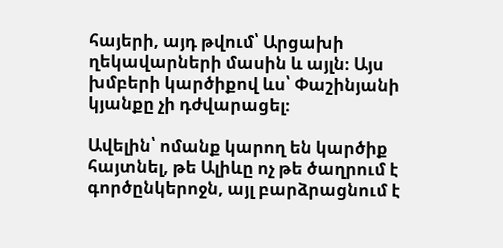հայերի, այդ թվում՝ Արցախի ղեկավարների մասին և այլն։ Այս խմբերի կարծիքով ևս՝ Փաշինյանի կյանքը չի դժվարացել։

Ավելին՝ ոմանք կարող են կարծիք հայտնել, թե Ալիևը ոչ թե ծաղրում է գործընկերոջն, այլ բարձրացնում է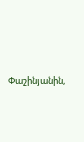Փաշինյանին,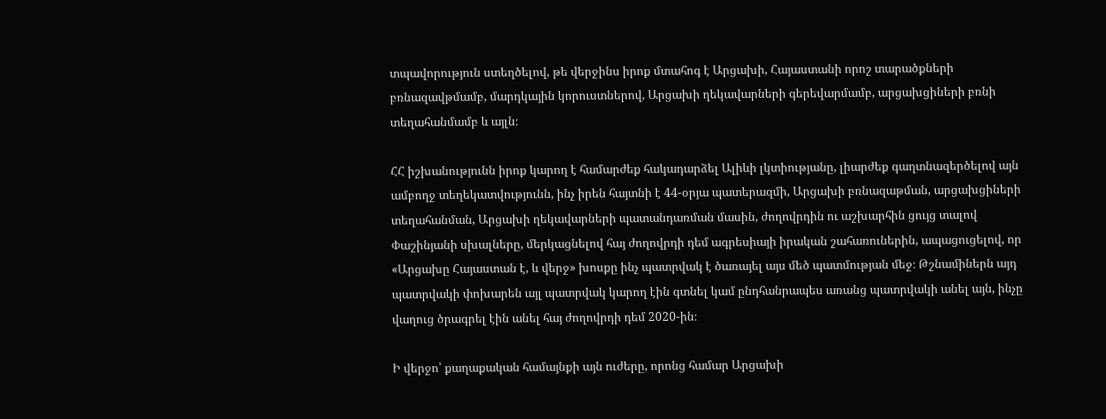տպավորություն ստեղծելով, թե վերջինս իրոք մտահոգ է Արցախի, Հայաստանի որոշ տարածքների բռնազավթմամբ, մարդկային կորուստներով, Արցախի ղեկավարների գերեվարմամբ, արցախցիների բռնի տեղահանմամբ և այլն։

ՀՀ իշխանությունն իրոք կարող է համարժեք հակադարձել Ալիևի լկտիությանը, լիարժեք գաղտնազերծելով այն ամբողջ տեղեկատվությունն, ինչ իրեն հայտնի է 44-օրյա պատերազմի, Արցախի բռնազաթման, արցախցիների տեղահանման, Արցախի ղեկավարների պատանդառման մասին, ժողովրդին ու աշխարհին ցույց տալով Փաշինյանի սխալները, մերկացնելով հայ ժողովրդի դեմ ագրեսիայի իրական շահառուներին, ապացուցելով, որ «Արցախը Հայաստան է, և վերջ» խոսքը ինչ պատրվակ է ծառայել այս մեծ պատմության մեջ։ Թշնամիներն այդ պատրվակի փոխարեն այլ պատրվակ կարող էին գտնել կամ ընդհանրապես առանց պատրվակի անել այն, ինչը վաղուց ծրագրել էին անել հայ ժողովրդի դեմ 2020-ին։

Ի վերջո՝ քաղաքական համայնքի այն ուժերը, որոնց համար Արցախի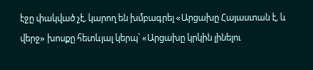էջը փակված չէ, կարող են խմբագրել «Արցախը Հայաստան է, և վերջ» խոսքը հետևյալ կերպ՝ «Արցախը կրկին լինելու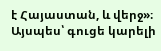է Հայաստան, և վերջ»։ Այսպես՝ գուցե կարելի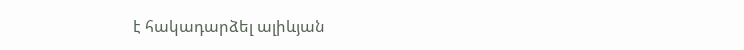է հակադարձել ալիևյան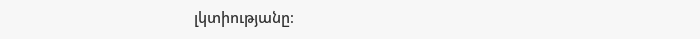լկտիությանը։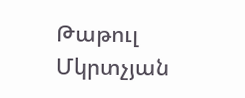Թաթուլ Մկրտչյան